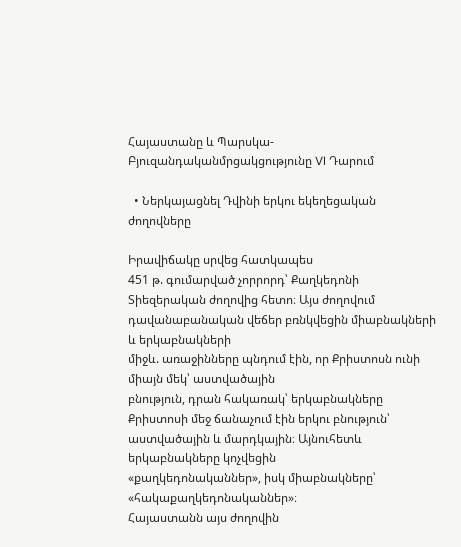Հայաստանը և Պարսկա-Բյուզանդականմրցակցությունը VI Դարում

  • Ներկայացնել Դվինի երկու եկեղեցական ժողովները

Իրավիճակը սրվեց հատկապես
451 թ. գումարված չորրորդ՝ Քաղկեդոնի Տիեզերական ժողովից հետո։ Այս ժողովում դավանաբանական վեճեր բռնկվեցին միաբնակների և երկաբնակների
միջև. առաջինները պնդում էին, որ Քրիստոսն ունի միայն մեկ՝ աստվածային
բնություն, դրան հակառակ՝ երկաբնակները Քրիստոսի մեջ ճանաչում էին երկու բնություն՝ աստվածային և մարդկային։ Այնուհետև երկաբնակները կոչվեցին
«քաղկեդոնականներ», իսկ միաբնակները՝ «հակաքաղկեդոնականներ»։
Հայաստանն այս ժողովին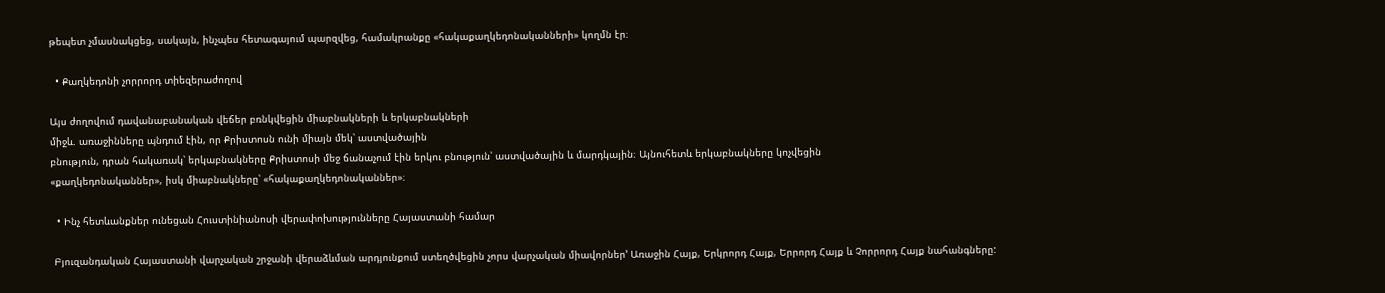թեպետ չմասնակցեց, սակայն, ինչպես հետագայում պարզվեց, համակրանքը «հակաքաղկեդոնականների» կողմն էր։

  • Քաղկեդոնի չորրորդ տիեզերաժողով

Այս ժողովում դավանաբանական վեճեր բռնկվեցին միաբնակների և երկաբնակների
միջև. առաջինները պնդում էին, որ Քրիստոսն ունի միայն մեկ՝ աստվածային
բնություն, դրան հակառակ՝ երկաբնակները Քրիստոսի մեջ ճանաչում էին երկու բնություն՝ աստվածային և մարդկային։ Այնուհետև երկաբնակները կոչվեցին
«քաղկեդոնականներ», իսկ միաբնակները՝ «հակաքաղկեդոնականներ»։

  • Ինչ հետևանքներ ունեցան Հուստինիանոսի վերափոխությունները Հայաստանի համար

 Բյուզանդական Հայաստանի վարչական շրջանի վերաձևման արդյունքում ստեղծվեցին չորս վարչական միավորներ’ Առաջին Հայք, Երկրորդ Հայք, Երրորդ Հայք և Չորրորդ Հայք նահանգները: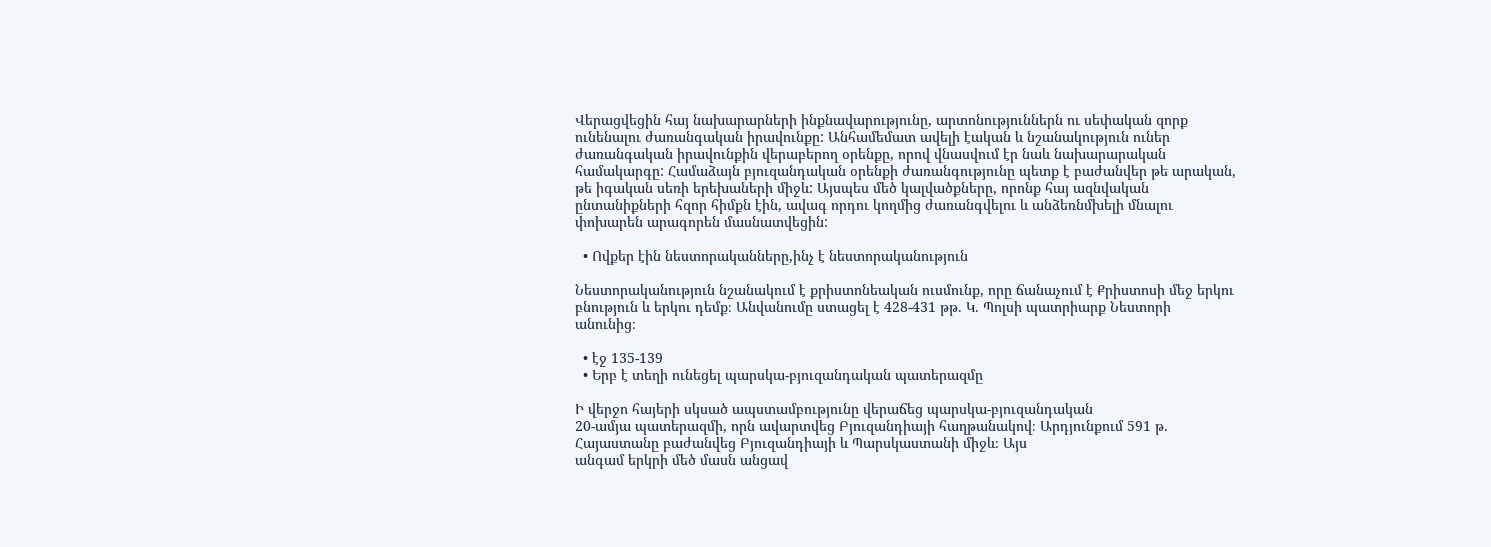Վերացվեցին հայ նախարարների ինքնավարությունը, արտոնություններն ու սեփական զորք ունենալու ժառանգական իրավունքը: Անհամեմատ ավելի էական և նշանակություն ուներ ժառանգական իրավունքին վերաբերող օրենքը, որով վնասվում էր նաև նախարարական համակարգը: Համաձայն բյուզանդական օրենքի ժառանգությունը պետք է բաժանվեր թե արական, թե իգական սեռի երեխաների միջև: Այսպես մեծ կալվածքները, որոնք հայ ազնվական ընտանիքների հզոր հիմքն էին, ավագ որդու կողմից ժառանգվելու և անձեռնմխելի մնալու փոխարեն արագորեն մասնատվեցին:

  • Ովքեր էին նեստորականները,ինչ է նեստորականություն

Նեստորականություն նշանակում է քրիստոնեական ուսմունք, որը ճանաչում է Քրիստոսի մեջ երկու բնություն և երկու դեմք։ Անվանումը ստացել է 428-431 թթ. Կ. Պոլսի պատրիարք Նեստորի
անունից։

  • էջ 135-139
  • Երբ է տեղի ունեցել պարսկա-բյուզանդական պատերազմը

Ի վերջո հայերի սկսած ապստամբությունը վերաճեց պարսկա-բյուզանդական
20-ամյա պատերազմի, որն ավարտվեց Բյուզանդիայի հաղթանակով։ Արդյունքում 591 թ. Հայաստանը բաժանվեց Բյուզանդիայի և Պարսկաստանի միջև։ Այս
անգամ երկրի մեծ մասն անցավ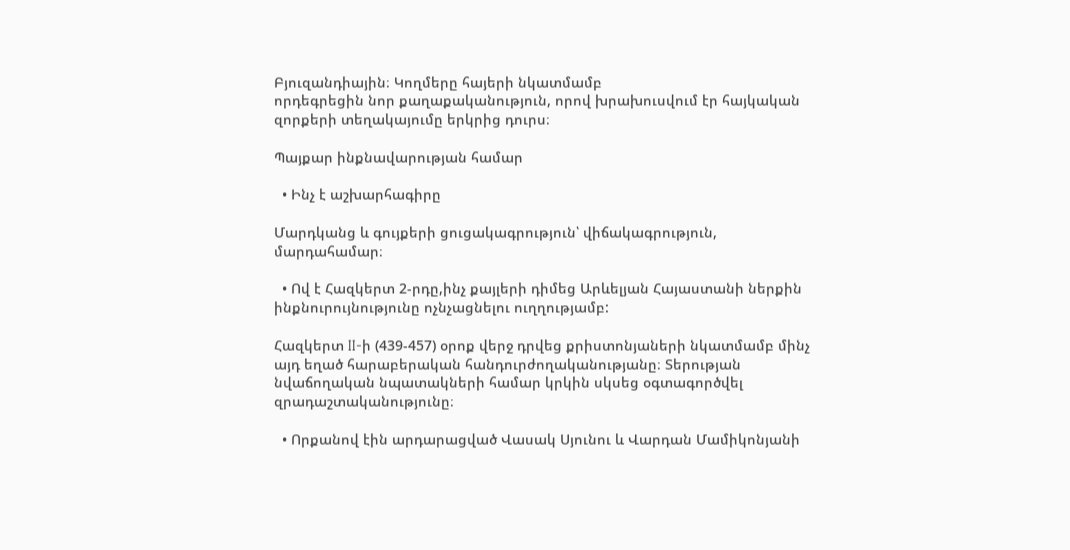Բյուզանդիային։ Կողմերը հայերի նկատմամբ
որդեգրեցին նոր քաղաքականություն, որով խրախուսվում էր հայկական զորքերի տեղակայումը երկրից դուրս։

Պայքար ինքնավարության համար

  • Ինչ է աշխարհագիրը

Մարդկանց և գույքերի ցուցակագրություն՝ վիճակագրություն, մարդահամար։

  • Ով է Հազկերտ 2-րդը,ինչ քայլերի դիմեց Արևելյան Հայաստանի ներքին ինքնուրույնությունը ոչնչացնելու ուղղությամբ:

Հազկերտ II-ի (439-457) օրոք վերջ դրվեց քրիստոնյաների նկատմամբ մինչ այդ եղած հարաբերական հանդուրժողականությանը։ Տերության նվաճողական նպատակների համար կրկին սկսեց օգտագործվել զրադաշտականությունը։

  • Որքանով էին արդարացված Վասակ Սյունու և Վարդան Մամիկոնյանի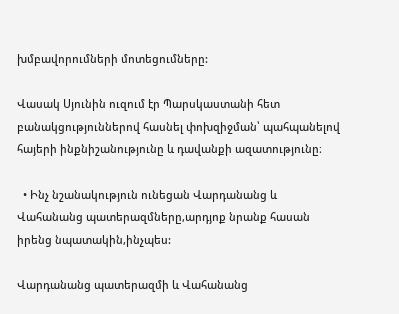խմբավորումների մոտեցումները:

Վասակ Սյունին ուզում էր Պարսկաստանի հետ բանակցություններով հասնել փոխզիջման՝ պահպանելով հայերի ինքնիշանությունը և դավանքի ազատությունը։

  • Ինչ նշանակություն ունեցան Վարդանանց և Վահանանց պատերազմները,արդյոք նրանք հասան իրենց նպատակին,ինչպես:

Վարդանանց պատերազմի և Վահանանց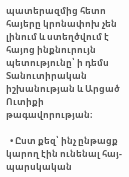պատերազմից հետո հայերը կրոնափոխ չեն լինում և ստեղծվում է հայոց ինքնուրույն պետությունը՝ ի դեմս Տանուտիրական իշխանության և Արցած Ուտիքի թագավորության։

  • Ըստ քեզ՝ ինչ ընթացք կարող էին ունենալ հայ-պարսկական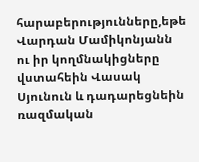հարաբերությունները,եթե Վարդան Մամիկոնյանն ու իր կողմնակիցները վստահեին Վասակ Սյունուն և դադարեցնեին ռազմական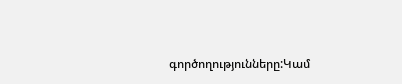գործողությունները:Կամ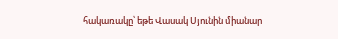հակառակը՝ եթե Վասակ Սյունին միանար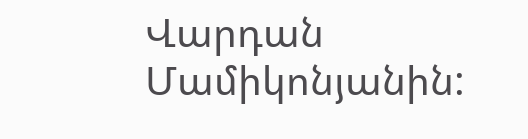Վարդան Մամիկոնյանին: